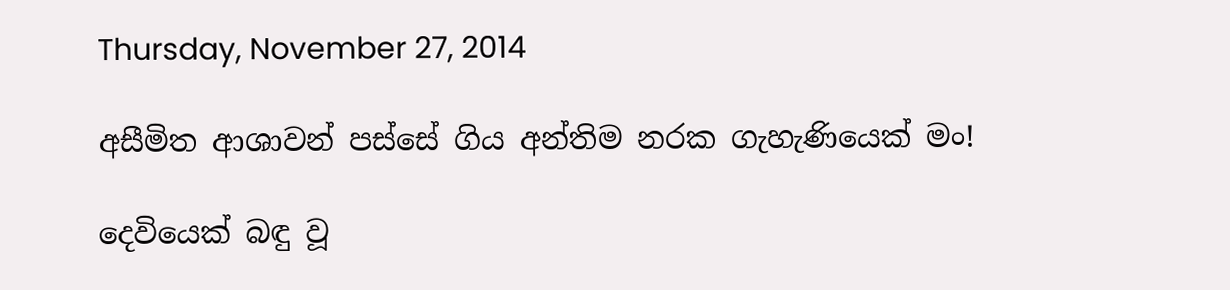Thursday, November 27, 2014

අසීමිත ආශාවන් පස්සේ ගිය අන්තිම නරක ගැහැණියෙක් මං!

දෙවියෙක් බඳු වූ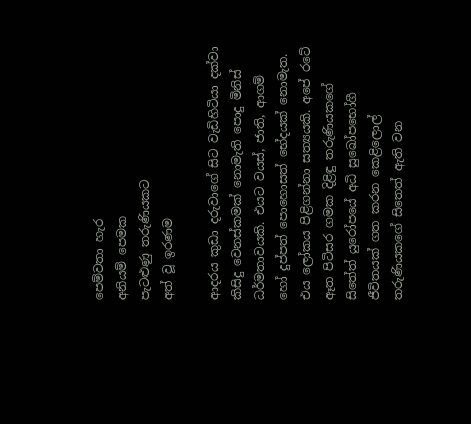පෙම්වතා හැර
අනියම් පෙමක
පැටළුණු තරුණියකට
අත් වූ ඉරණම

ආදරය කුඩා දරුවාගේ සිට වැඩිහිටියා දක්වා කිසිදු වෙනස්කමක් නොමැති ‍පොදු මිනිස් ධර්මතාවයකි. එයට වයස්, ජාති, ආගම් හෝ දුප්පත් ‍පොහොසත් භේදයක් නොමැත.
එය ලෝකය පිළිගන්නා සත්‍යයකි. අපේ රටේ ඈත පිටිසර ගමක දිළිඳු තරුණියකගේ සිතේත් යුරෝපයේ අධි සුඛෝපභෝගී ජීවිතයක් ගත කරන කෙළිලොල් තරුණියකගේ සිතෙත් ඇති වන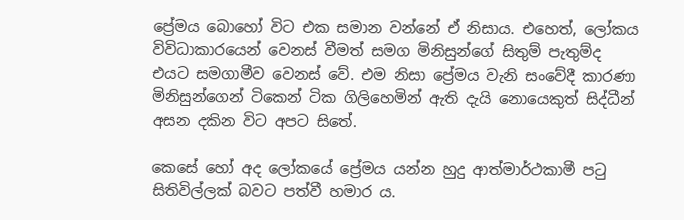ප්‍රේමය බොහෝ විට එක සමාන වන්නේ ඒ නිසාය. එහෙත්, ලෝකය විවිධාකාරයෙන් වෙනස් වීමත් සමග මිනිසුන්ගේ සිතුම් පැතුම්ද
එයට සමගාමීව වෙනස් වේ. එම නිසා ප්‍රේමය වැනි සංවේදී කාරණා මිනිසුන්ගෙන් ටිකෙන් ටික ගිලිහෙමින් ඇති දැයි නොයෙකුත් සිද්ධීන් අසන දකින විට අපට සිතේ.

කෙසේ හෝ අද ලෝකයේ ප්‍රේමය යන්න හුදු ආත්මාර්ථකාමී පටු සිතිවිල්ලක් බවට පත්වී හමාර ය.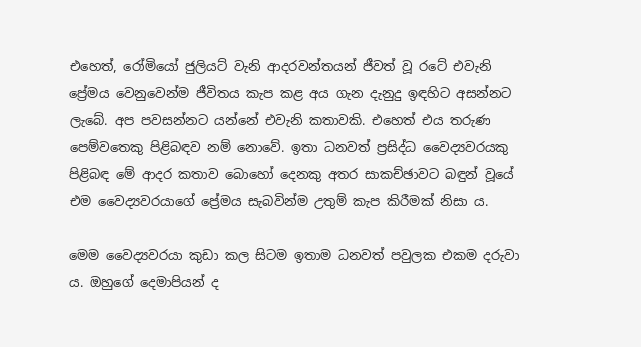එහෙත්, රෝමියෝ ජුලියට් වැනි ආදරවන්තයන් ජීවත් වූ රටේ එවැනි ප්‍රේමය වෙනුවෙන්ම ජීවිතය කැප කළ අය ගැන දැනුදු ඉඳහිට අසන්නට ලැබේ. අප පවසන්නට යන්නේ එවැනි කතාවකි. එහෙත් එය තරුණ පෙම්වතෙකු පිළිබඳව නම් නොවේ. ඉතා ධනවත් ප්‍රසිද්ධ වෛද්‍යවරයකු පිළිබඳ මේ ආදර කතාව බොහෝ දෙනකු අතර සාකච්ඡාවට බඳුන් වූයේ එම වෛද්‍යවරයාගේ ප්‍රේමය සැබවින්ම උතුම් කැප කිරීමක් නිසා ය.

මෙම වෛද්‍යවරයා කුඩා කල සිටම ඉතාම ධනවත් පවුලක එකම දරුවා ය. ඔහුගේ දෙමාපියන් ද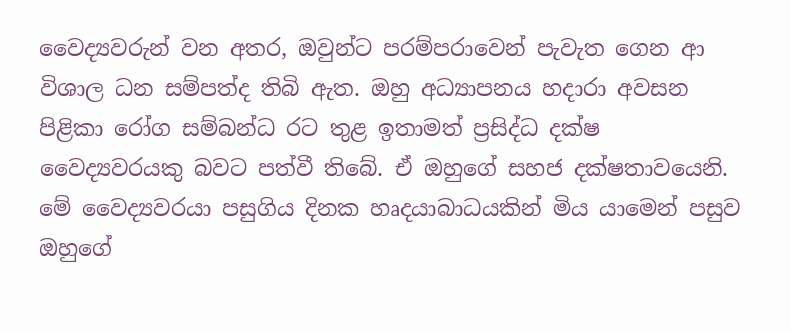වෛද්‍යවරුන් වන අතර, ඔවුන්ට පරම්පරාවෙන් පැවැත ගෙන ආ විශාල ධන සම්පත්ද තිබි ඇත. ඔහු අධ්‍යාපනය හදාරා අවසන පිළිකා රෝග සම්බන්ධ රට තුළ ඉතාමත් ප්‍රසිද්ධ දක්ෂ වෛද්‍යවරයකු බවට පත්වී තිබේ. ඒ ඔහුගේ සහජ දක්ෂතාවයෙනි. මේ වෛද්‍යවරයා පසුගිය දිනක හෘදයාබාධයකින් මිය යාමෙන් පසුව ඔහුගේ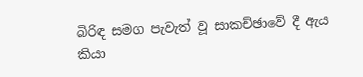බිරිඳ සමග පැවැත් වූ සාකච්ඡාවේ දී ඇය කියා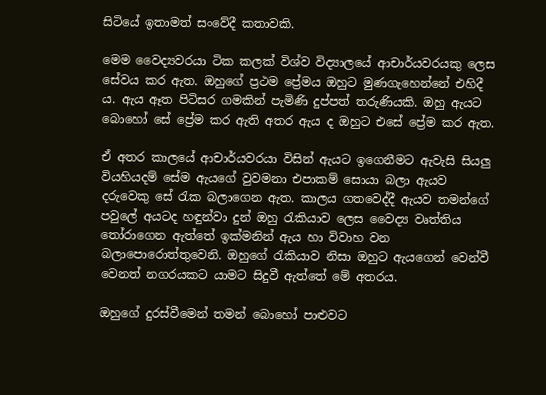සිටියේ ඉතාමත් සංවේදී කතාවකි.

මෙම වෛද්‍යවරයා ටික කලක් විශ්ව විද්‍යාලයේ ආචාර්යවරයකු ලෙස සේවය කර ඇත. ඔහුගේ ප්‍රථම ප්‍රේමය ඔහුට මුණගැහෙන්නේ එහිදී ය. ඇය ඈත පිටිසර ගමකින් පැමිණි දුප්පත් තරුණියකි. ඔහු ඇයට බොහෝ සේ ප්‍රේම කර ඇති අතර ඇය ද ඔහුට එසේ ප්‍රේම කර ඇත.

ඒ අතර කාලයේ ආචාර්යවරයා විසින් ඇයට ඉගෙනීමට ඇවැසි සියලු වියහියදම් සේම ඇයගේ වුවමනා එපාකම් සොයා බලා ඇයව දරුවෙකු සේ රැක බලාගෙන ඇත. කාලය ගතවෙද්දී ඇයව තමන්ගේ පවු‍ලේ අයටද හඳුන්වා දුන් ඔහු රැකියාව ලෙස වෛද්‍ය වෘත්තිය තෝරාගෙන ඇත්තේ ඉක්මනින් ඇය හා විවාහ වන බලා‍පොරොත්තුවෙනි. ඔහුගේ රැකියාව නිසා ඔහුට ඇයගෙන් වෙන්වී වෙනත් නගරයකට යාමට සිදුවී ඇත්තේ මේ අතරය.

ඔහුගේ දුරස්වීමෙන් තමන් බොහෝ පාළුවට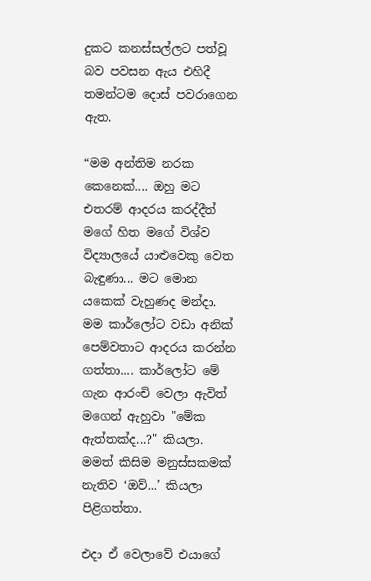දුකට කනස්සල්ලට පත්වූ බව පවසන ඇය එහිදී තමන්ටම දොස් පවරාගෙන ඇත.

“මම අන්තිම නරක කෙනෙක්.... ඔහු මට එතරම් ආදරය කරද්දීත් මගේ හිත මගේ විශ්ව විද්‍යාලයේ යාළුවෙකු වෙත බැඳුණා... මට මොන යකෙක් වැහුණද මන්දා. මම කාර්ලෝට වඩා අනික් පෙම්වතාට ආදරය කරන්න ගත්තා.... කාර්ලෝට මේ ගැන ආරංචි වෙලා ඇවිත් මගෙන් ඇහුවා "මේක ඇත්තක්ද...?" කියලා. මමත් කිසිම මනුස්සකමක් නැතිව ‘ඔව්...’ කියලා පිළිගත්තා.

එදා ඒ වෙලාවේ එයාගේ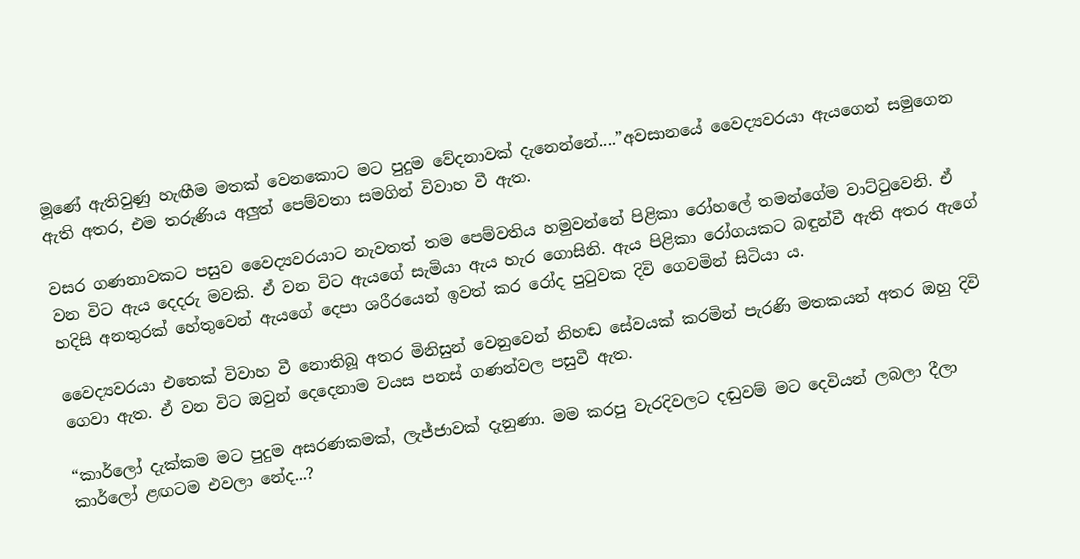මූණේ ඇතිවුණු හැඟීම මතක් වෙනකොට මට පුදුම වේදනාවක් දැනෙන්නේ....”අවසානයේ වෛද්‍යවරයා ඇයගෙන් සමුගෙන ඇති අතර, එම තරුණිය අලුත් පෙම්වතා සමගින් විවාහ වී ඇත.

වසර ගණනාවකට පසුව වෛද්‍යවරයාට නැවතත් තම පෙම්වතිය හමුවන්නේ පිළිකා රෝහ‍ලේ තමන්ගේම වාට්ටුවෙනි. ඒ වන විට ඇය දෙදරු මවකි. ඒ වන විට ඇයගේ සැමියා ඇය හැර ගොසිනි. ඇය පිළිකා රෝගයකට බඳුන්වී ඇති අතර ඇගේ හදිසි අනතුරක් හේතුවෙන් ඇයගේ දෙපා ශරීරයෙන් ඉවත් කර රෝද පුටුවක දිවි ගෙවමින් සිටියා ය.

වෛද්‍යවරයා එතෙක් විවාහ වී නොතිබූ අතර මිනිසුන් වෙනුවෙන් නිහඬ සේවයක් කරමින් පැරණි මතකයන් අතර ඔහු දිවි ගෙවා ඇත. ඒ වන විට ඔවුන් දෙදෙනාම වයස පනස් ගණන්වල පසුවී ඇත.

“කාර්ලෝ දැක්කම මට පුදුම අසරණකමක්, ලැජ්ජාවක් දැනුණා. මම කරපු වැරදිවලට දඬුවම් මට දෙවියන් ලබලා දීලා කාර්ලෝ ළඟටම එවලා නේද...?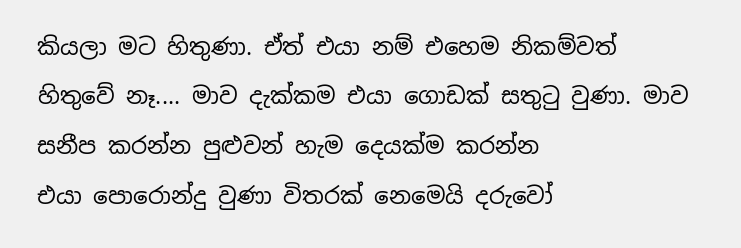කියලා මට හිතුණා. ඒත් එයා නම් එහෙම නිකම්වත් හිතුවේ නෑ.... මාව දැක්කම එයා ගොඩක් සතුටු වුණා. මාව සනීප කරන්න පුළුවන් හැම දෙයක්ම කරන්න එයා ‍පොරොන්දු වුණා විතරක් නෙමෙයි දරුවෝ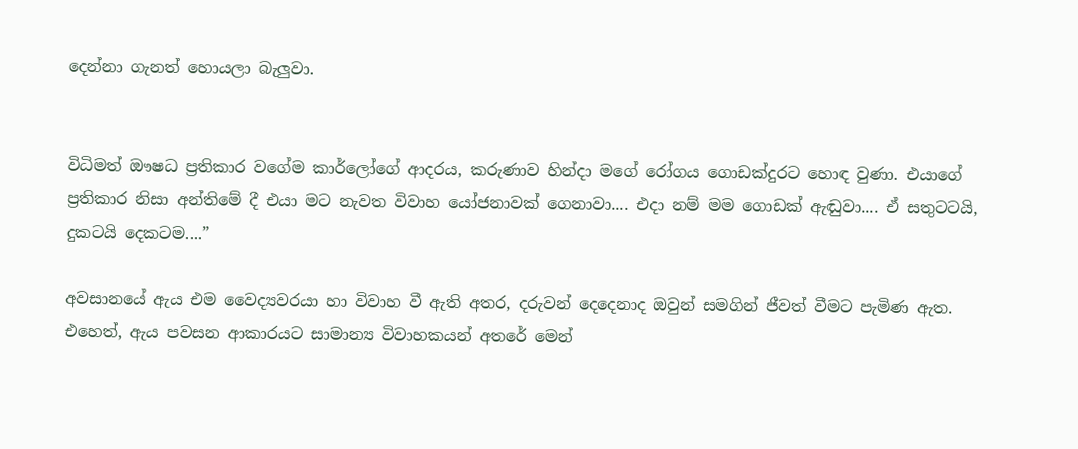දෙන්නා ගැනත් හොයලා බැලුවා.


විධිමත් ඖෂධ ප්‍රතිකාර වගේම කාර්ලෝගේ ආදරය, කරුණාව හින්දා මගේ රෝගය ගොඩක්දුරට හොඳ වුණා. එයාගේ ප්‍රතිකාර නිසා අන්තිමේ දී එයා මට නැවත විවාහ යෝජනාවක් ගෙනාවා.... එදා නම් මම ගොඩක් ඇඬුවා.... ඒ සතුටටයි, දුකටයි දෙකටම....”

අවසානයේ ඇය එම වෛද්‍යවරයා හා විවාහ වී ඇති අතර, දරුවන් දෙදෙනාද ඔවුන් සමගින් ජීවත් වීමට පැමිණ ඇත. එහෙත්, ඇය පවසන ආකාරයට සාමාන්‍ය විවාහකයන් අතරේ මෙන්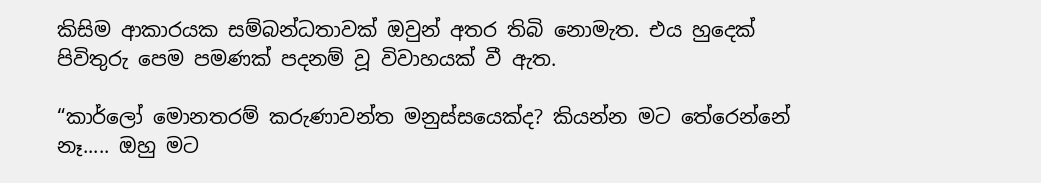කිසිම ආකාරයක සම්බන්ධතාවක් ඔවුන් අතර තිබි නොමැත. එය හුදෙක් පිවිතුරු පෙම පමණක් පදනම් වූ විවාහයක් වී ඇත.

“කාර්ලෝ මොනතරම් කරුණාවන්ත මනුස්සයෙක්ද? කියන්න මට තේරෙන්නේ නෑ..... ඔහු මට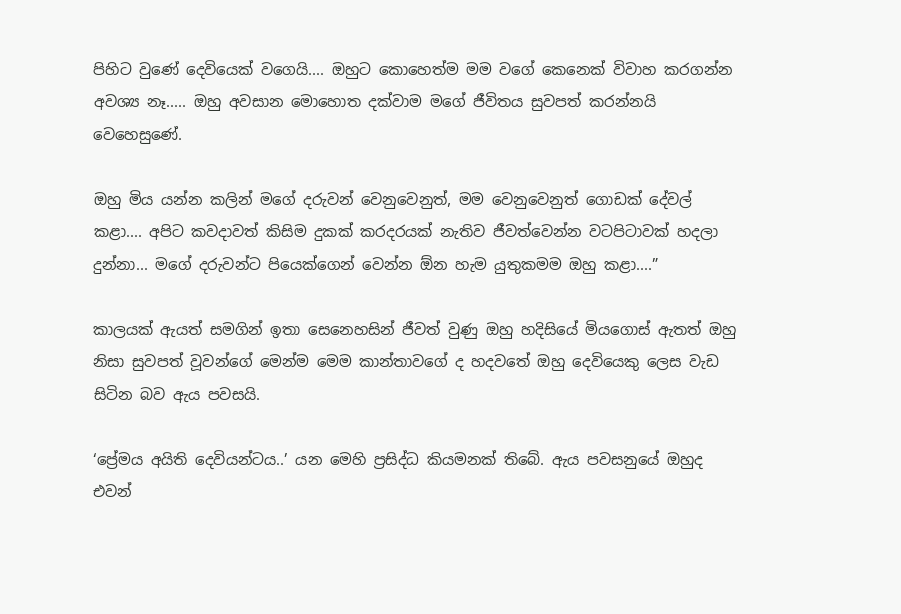පිහිට වුණේ දෙවියෙක් වගෙයි.... ඔහුට කොහෙත්ම මම වගේ කෙනෙක් විවාහ කරගන්න අවශ්‍ය නෑ..... ඔහු අවසාන මොහොත දක්වාම මගේ ජීවිතය සුවපත් කරන්නයි වෙහෙසුණේ.

ඔහු මිය යන්න කලින් මගේ දරුවන් වෙනුවෙනුත්, මම වෙනුවෙනුත් ගොඩක් දේවල් කළා.... අපිට කවදාවත් කිසිම දුකක් කරදරයක් නැතිව ජීවත්වෙන්න වටපිටාවක් හදලා දුන්නා... මගේ දරුවන්ට පියෙක්ගෙන් වෙන්න ඕන හැම යුතුකමම ඔහු කළා....”

කාලයක් ඇයත් සමගින් ඉතා සෙනෙහසින් ජීවත් වුණු ඔහු හදිසියේ මියගොස් ඇතත් ඔහු නිසා සුවපත් වූවන්ගේ මෙන්ම මෙම කාන්තාවගේ ද හදවතේ ඔහු දෙවියෙකු ලෙස වැඩ සිටින බව ඇය පවසයි.

‘ප්‍රේමය අයිති දෙවියන්ටය..’ යන මෙහි ප්‍රසිද්ධ කියමනක් තිබේ. ඇය පවසනුයේ ඔහුද එවන්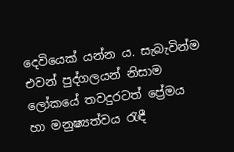දෙවියෙක් යන්න ය. සැබැවින්ම එවන් පුද්ගලයන් නිසාම ලෝකයේ තවදුරටත් ප්‍රේමය හා මනුෂ්‍යත්වය රැඳී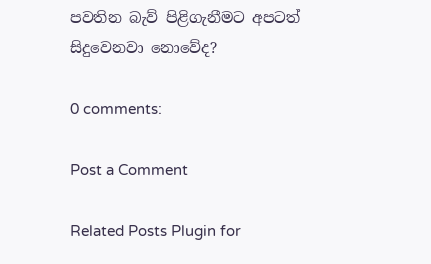පවතින බැව් පිළිගැනීමට අපටත් සිදුවෙනවා නොවේද?

0 comments:

Post a Comment

Related Posts Plugin for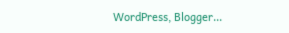WordPress, Blogger...